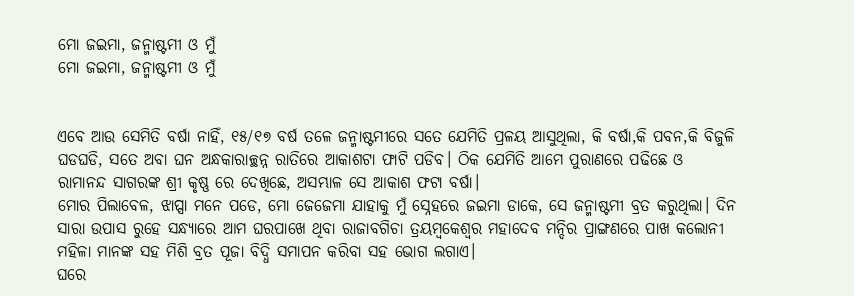ମୋ ଜଇମା, ଜନ୍ମାଷ୍ଟମୀ ଓ ମୁଁ
ମୋ ଜଇମା, ଜନ୍ମାଷ୍ଟମୀ ଓ ମୁଁ


ଏବେ ଆଉ ସେମିତି ବର୍ଷା ନାହିଁ, ୧୫/୧୭ ବର୍ଷ ତଳେ ଜନ୍ମାଷ୍ଟମୀରେ ସତେ ଯେମିତି ପ୍ରଳୟ ଆସୁଥିଲା, କି ବର୍ଷା,କି ପବନ,କି ବିଜୁଳି ଘଡଘଡି, ସତେ ଅବା ଘନ ଅନ୍ଧକାରାଚ୍ଛନ୍ନ ରାତିରେ ଆକାଶଟା ଫାଟି ପଡିବ। ଠିକ ଯେମିତି ଆମେ ପୁରାଣରେ ପଢିଛେ ଓ ରାମାନନ୍ଦ ସାଗରଙ୍କ ଶ୍ରୀ କୃଷ୍ଣ ରେ ଦେଖିଛେ, ଅସମ୍ଭାଳ ସେ ଆକାଶ ଫଟା ବର୍ଷା।
ମୋର ପିଲାବେଳ, ଝାପ୍ସା ମନେ ପଡେ, ମୋ ଜେଜେମା ଯାହାକୁ ମୁଁ ସ୍ନେହରେ ଜଇମା ଡାକେ, ସେ ଜନ୍ମାଷ୍ଟମୀ ବ୍ରତ କରୁଥିଲା। ଦିନ ସାରା ଉପାସ ରୁହେ ସନ୍ଧ୍ୟାରେ ଆମ ଘରପାଖେ ଥିବା ରାଜାବଗିଚା ତ୍ରୟମ୍ବକେଶ୍ୱର ମହାଦେବ ମନ୍ଦିର ପ୍ରାଙ୍ଗଣରେ ପାଖ କଲୋନୀ ମହିଳା ମାନଙ୍କ ସହ ମିଶି ବ୍ରତ ପୂଜା ବିଦ୍ଧି ସମାପନ କରିବା ସହ ଭୋଗ ଲଗାଏ।
ଘରେ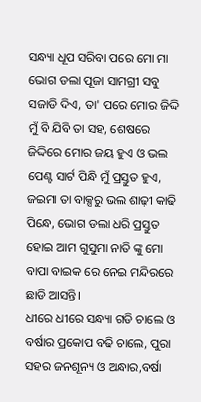ସନ୍ଧ୍ୟା ଧୂପ ସରିବା ପରେ ମୋ ମା ଭୋଗ ଡଲା ପୂଜା ସାମଗ୍ରୀ ସବୁ ସଜାଡି ଦିଏ, ତା' ପରେ ମୋର ଜିଦ୍ଦି ମୁଁ ବି ଯିବି ତା ସହ, ଶେଷରେ ଜିଦ୍ଦିରେ ମୋର ଜୟ ହୁଏ ଓ ଭଲ ପେଣ୍ଟ ସାର୍ଟ ପିନ୍ଧି ମୁଁ ପ୍ରସ୍ତୁତ ହୁଏ, ଜଇମା ତା ବାକ୍ସରୁ ଭଲ ଶାଢ଼ୀ କାଢି ପିନ୍ଧେ, ଭୋଗ ଡଲା ଧରି ପ୍ରସ୍ତୁତ ହୋଇ ଆମ ଗୁସୁମା ନାତି ଙ୍କୁ ମୋ ବାପା ବାଇକ ରେ ନେଇ ମନ୍ଦିରରେ ଛାଡି ଆସନ୍ତି।
ଧୀରେ ଧୀରେ ସନ୍ଧ୍ୟା ଗଡି ଚାଲେ ଓ ବର୍ଷାର ପ୍ରକୋପ ବଢି ଚାଲେ, ପୁରା ସହର ଜନଶୂନ୍ୟ ଓ ଅନ୍ଧାର,ବର୍ଷା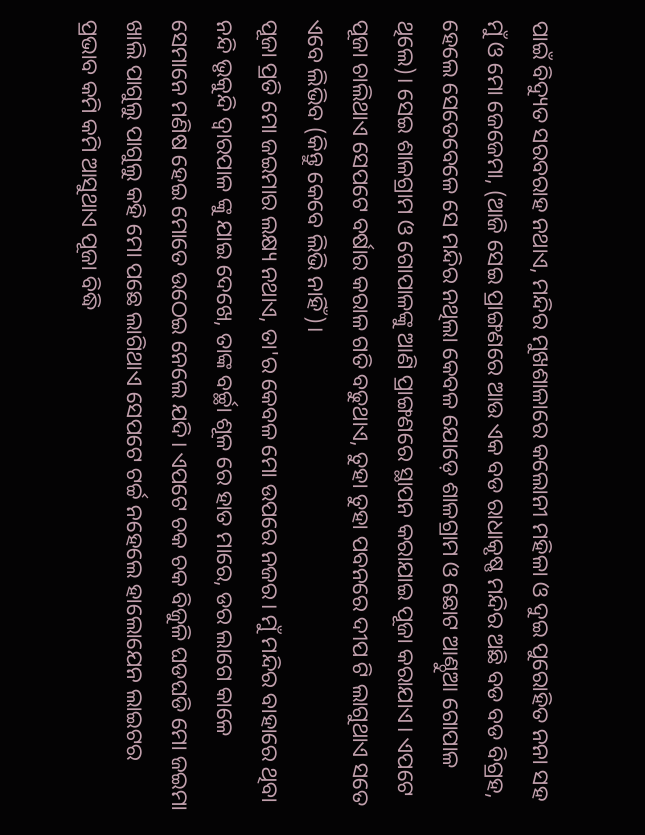ପାଇଁ ବିଦ୍ୟୁତ ସରବରାହ ନଥାଏ, ମନ୍ଦିର ମୁଖଶାଳାରେ କଲୋନୀ ମହିଳା ଓ ଦୁଇ ପୁରୋହିତ ନନା ସହ ମୁଁ ଓ ମୋ ଜେଜେମା, (ଆଜି ସେଇ ପ୍ରାଙ୍ଗଣରେ ଆଉ ଏକ ବଡ ରାଧାକୃଷ୍ଣ ମନ୍ଦିର ଅଛି ବଡ ବଡ ବିଗ୍ରହ, ହେଲେ ସେତେବେଳେ ସେ ମନ୍ଦିର ନଥିଲା କେବଳ ଯୋଡ଼େ ଶାଳଗ୍ରାମ ଓ ଛୋଟ ଆଣ୍ଠୁଆ ଗୋପାଳ ଥିଲେ)। ସେଇ ଶାଳଗ୍ରାମ ଓ ଗୋପାଳଙ୍କୁ ଆଣି ପ୍ରାଙ୍ଗଣରେ ସ୍ଥାପନ କରାଯାଇ ପୂଜା କରାଯାଏ। ଏପଟେ ପୂଜା ଚାଲିଥାଏ ସେପଟେ ବର୍ଷାର କରାଳ ଗତି ବଢୁଥାଏ, ତୁହା ତୁହା ପବନରେ ଦୀପ ଟି ଲାଗୁଥାଏ ସତେ ଏବେ ଲିଭିବ (କିନ୍ତୁ କେବେ ଲିଭି ନାହିଁ)।
ପୂଜା ପ୍ରତି ମୋ ଜଇମାର ଲକ୍ଷ୍ୟ ନଥାଏ, ତା'ର କେବଳ ମୋ ଉପରେ ନଜର। ମୁଁ ମନ୍ଦିର ବାହାରେ ଥିବା ନନ୍ଦି ଭୃକୁନ୍ଦି ଦ୍ୱାରପାଳ ଙ୍କୁ ଯାଇ ଦେଖେ, ତାଙ୍କ ବର୍ଚ୍ଛା ଶୂଳ ରେ ହାତ ମାରେ, ଡର ଲାଗେ କାଳେ ସେମାନେ ମଣିଷ ହେଇ ମୋତେ ଉଠେଇ ନେଲେ ଯଦି। ଏପଟେ ଚକ ଚକ ବିଜୁଳି ଘଡଘଡି ମୋ ଜଇମା ଖାଲି ପାଗୁଲୁ ପାଗୁଲୁ କହି ମୋ ପଛେ ଲାଗିଥାଏ ସେପଟେ ଟର୍ଚ୍ଚ ନହେଲେ ହାଲୋଯେନ ଲାଇଟର ପ୍ରଭାବ କମି କମି ଆସୁଥାଏ ପୂଜା ବିଦ୍ଧି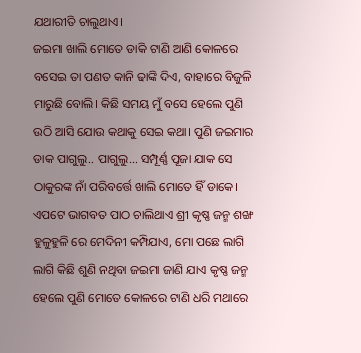ଯଥାରୀତି ଚାଲୁଥାଏ।
ଜଇମା ଖାଲି ମୋତେ ଡାକି ଟାଣି ଆଣି କୋଳରେ ବସେଇ ତା ପଣତ କାନି ଢାଙ୍କି ଦିଏ, ବାହାରେ ବିଜୁଳି ମାରୁଛି ବୋଲି। କିଛି ସମୟ ମୁଁ ବସେ ହେଲେ ପୁଣି ଉଠି ଆସି ଯୋଉ କଥାକୁ ସେଇ କଥା। ପୁଣି ଜଇମାର ଡାକ ପାଗୁଲୁ.. ପାଗୁଲୁ... ସମ୍ପୂର୍ଣ୍ଣ ପୂଜା ଯାକ ସେ ଠାକୁରଙ୍କ ନାଁ ପରିବର୍ତ୍ତେ ଖାଲି ମୋତେ ହିଁ ଡାକେ। ଏପଟେ ଭାଗବତ ପାଠ ଚାଲିଥାଏ ଶ୍ରୀ କୃଷ୍ଣ ଜନ୍ମ ଶଙ୍ଖ ହୁଳୁହୁଳି ରେ ମେଦିନୀ କମ୍ପିଯାଏ, ମୋ ପଛେ ଲାଗି ଲାଗି କିଛି ଶୁଣି ନଥିବା ଜଇମା ଜାଣି ଯାଏ କୃଷ୍ଣ ଜନ୍ମ ହେଲେ ପୁଣି ମୋତେ କୋଳରେ ଟାଣି ଧରି ମଥାରେ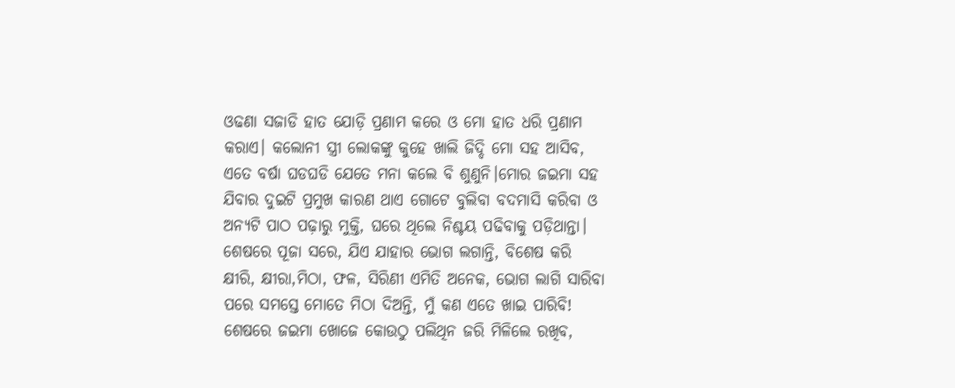ଓଢଣା ସଜାଡି ହାତ ଯୋଡ଼ି ପ୍ରଣାମ କରେ ଓ ମୋ ହାତ ଧରି ପ୍ରଣାମ କରାଏ। କଲୋନୀ ସ୍ତ୍ରୀ ଲୋକଙ୍କୁ କୁହେ ଖାଲି ଜିଦ୍ଦି ମୋ ସହ ଆସିବ, ଏତେ ବର୍ଷା ଘଡଘଡି ଯେତେ ମନା କଲେ ବି ଶୁଣୁନି।ମୋର ଜଇମା ସହ ଯିବାର ଦୁଇଟି ପ୍ରମୁଖ କାରଣ ଥାଏ ଗୋଟେ ବୁଲିବା ବଦମାସି କରିବା ଓ ଅନ୍ୟଟି ପାଠ ପଢ଼ାରୁ ମୁକ୍ତି, ଘରେ ଥିଲେ ନିଶ୍ଚୟ ପଢିବାକୁ ପଡ଼ିଥାନ୍ତା।
ଶେଷରେ ପୂଜା ସରେ, ଯିଏ ଯାହାର ଭୋଗ ଲଗାନ୍ତି, ବିଶେଷ କରି କ୍ଷୀରି, କ୍ଷୀରା,ମିଠା, ଫଳ, ସିରିଣୀ ଏମିତି ଅନେକ, ଭୋଗ ଲାଗି ସାରିବା ପରେ ସମସ୍ତେ ମୋତେ ମିଠା ଦିଅନ୍ତି, ମୁଁ କଣ ଏତେ ଖାଇ ପାରିବି! ଶେଷରେ ଜଇମା ଖୋଜେ କୋଉଠୁ ପଲିଥିନ ଜରି ମିଳିଲେ ରଖିବ,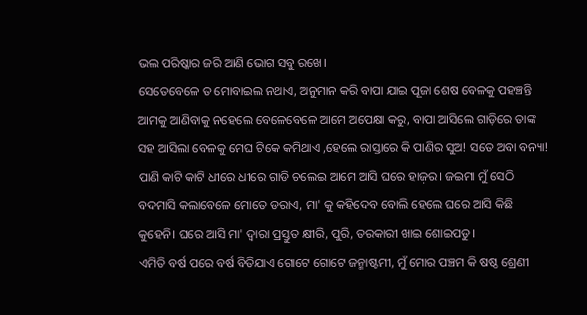ଭଲ ପରିଷ୍କାର ଜରି ଆଣି ଭୋଗ ସବୁ ରଖେ।
ସେତେବେଳେ ତ ମୋବାଇଲ ନଥାଏ, ଅନୁମାନ କରି ବାପା ଯାଇ ପୂଜା ଶେଷ ବେଳକୁ ପହଞ୍ଚନ୍ତି ଆମକୁ ଆଣିବାକୁ ନହେଲେ ବେଳେବେଳେ ଆମେ ଅପେକ୍ଷା କରୁ, ବାପା ଆସିଲେ ଗାଡ଼ିରେ ତାଙ୍କ ସହ ଆସିଲା ବେଳକୁ ମେଘ ଟିକେ କମିଥାଏ ,ହେଲେ ରାସ୍ତାରେ କି ପାଣିର ସୁଅ! ସତେ ଅବା ବନ୍ୟା! ପାଣି କାଟି କାଟି ଧୀରେ ଧୀରେ ଗାଡି ଚଲେଇ ଆମେ ଆସି ଘରେ ହାଜ଼ର। ଜଇମା ମୁଁ ସେଠି ବଦମାସି କଲାବେଳେ ମୋତେ ଡରାଏ, ମା' କୁ କହିଦେବ ବୋଲି ହେଲେ ଘରେ ଆସି କିଛି କୁହେନି। ଘରେ ଆସି ମା' ଦ୍ୱାରା ପ୍ରସ୍ତୁତ କ୍ଷୀରି, ପୁରି, ତରକାରୀ ଖାଇ ଶୋଇପଡୁ।
ଏମିତି ବର୍ଷ ପରେ ବର୍ଷ ବିତିଯାଏ ଗୋଟେ ଗୋଟେ ଜନ୍ମାଷ୍ଟମୀ, ମୁଁ ମୋର ପଞ୍ଚମ କି ଷଷ୍ଠ ଶ୍ରେଣୀ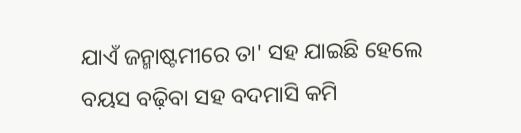ଯାଏଁ ଜନ୍ମାଷ୍ଟମୀରେ ତା' ସହ ଯାଇଛି ହେଲେ ବୟସ ବଢ଼ିବା ସହ ବଦମାସି କମି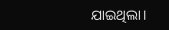ଯାଇଥିଲା।